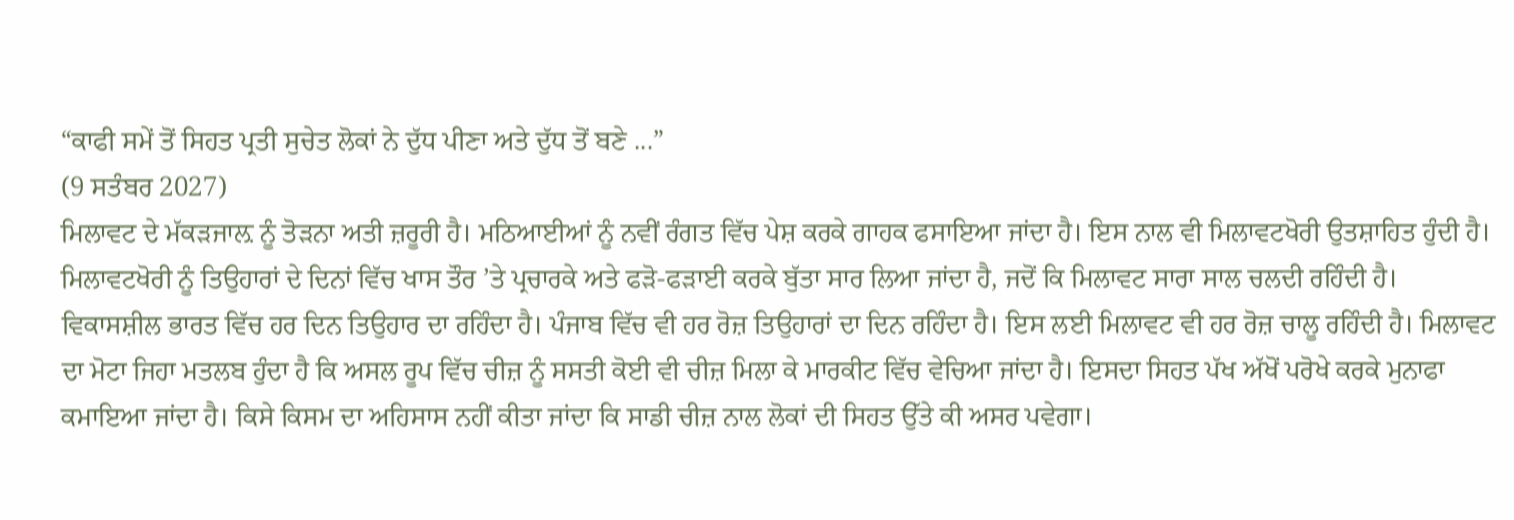“ਕਾਫੀ ਸਮੇਂ ਤੋਂ ਸਿਹਤ ਪ੍ਰਤੀ ਸੁਚੇਤ ਲੋਕਾਂ ਨੇ ਦੁੱਧ ਪੀਣਾ ਅਤੇ ਦੁੱਧ ਤੋਂ ਬਣੇ ...”
(9 ਸਤੰਬਰ 2027)
ਮਿਲਾਵਟ ਦੇ ਮੱਕੜਜਾਲ਼ ਨੂੰ ਤੋੜਨਾ ਅਤੀ ਜ਼ਰੂਰੀ ਹੈ। ਮਠਿਆਈਆਂ ਨੂੰ ਨਵੀਂ ਰੰਗਤ ਵਿੱਚ ਪੇਸ਼ ਕਰਕੇ ਗਾਹਕ ਫਸਾਇਆ ਜਾਂਦਾ ਹੈ। ਇਸ ਨਾਲ ਵੀ ਮਿਲਾਵਟਖੋਰੀ ਉਤਸ਼ਾਹਿਤ ਹੁੰਦੀ ਹੈ। ਮਿਲਾਵਟਖੋਰੀ ਨੂੰ ਤਿਉਹਾਰਾਂ ਦੇ ਦਿਨਾਂ ਵਿੱਚ ਖਾਸ ਤੌਰ ’ਤੇ ਪ੍ਰਚਾਰਕੇ ਅਤੇ ਫੜੋ-ਫੜਾਈ ਕਰਕੇ ਬੁੱਤਾ ਸਾਰ ਲਿਆ ਜਾਂਦਾ ਹੈ, ਜਦੋਂ ਕਿ ਮਿਲਾਵਟ ਸਾਰਾ ਸਾਲ ਚਲਦੀ ਰਹਿੰਦੀ ਹੈ। ਵਿਕਾਸਸ਼ੀਲ ਭਾਰਤ ਵਿੱਚ ਹਰ ਦਿਨ ਤਿਉਹਾਰ ਦਾ ਰਹਿੰਦਾ ਹੈ। ਪੰਜਾਬ ਵਿੱਚ ਵੀ ਹਰ ਰੋਜ਼ ਤਿਉਹਾਰਾਂ ਦਾ ਦਿਨ ਰਹਿੰਦਾ ਹੈ। ਇਸ ਲਈ ਮਿਲਾਵਟ ਵੀ ਹਰ ਰੋਜ਼ ਚਾਲੂ ਰਹਿੰਦੀ ਹੈ। ਮਿਲਾਵਟ ਦਾ ਮੋਟਾ ਜਿਹਾ ਮਤਲਬ ਹੁੰਦਾ ਹੈ ਕਿ ਅਸਲ ਰੂਪ ਵਿੱਚ ਚੀਜ਼ ਨੂੰ ਸਸਤੀ ਕੋਈ ਵੀ ਚੀਜ਼ ਮਿਲਾ ਕੇ ਮਾਰਕੀਟ ਵਿੱਚ ਵੇਚਿਆ ਜਾਂਦਾ ਹੈ। ਇਸਦਾ ਸਿਹਤ ਪੱਖ ਅੱਖੋਂ ਪਰੋਖੇ ਕਰਕੇ ਮੁਨਾਫਾ ਕਮਾਇਆ ਜਾਂਦਾ ਹੈ। ਕਿਸੇ ਕਿਸਮ ਦਾ ਅਹਿਸਾਸ ਨਹੀਂ ਕੀਤਾ ਜਾਂਦਾ ਕਿ ਸਾਡੀ ਚੀਜ਼ ਨਾਲ ਲੋਕਾਂ ਦੀ ਸਿਹਤ ਉੱਤੇ ਕੀ ਅਸਰ ਪਵੇਗਾ।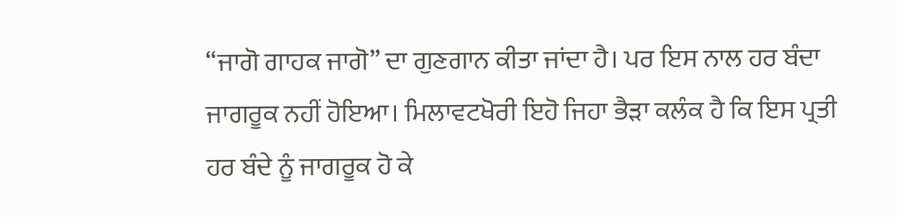“ਜਾਗੋ ਗਾਹਕ ਜਾਗੋ” ਦਾ ਗੁਣਗਾਨ ਕੀਤਾ ਜਾਂਦਾ ਹੈ। ਪਰ ਇਸ ਨਾਲ ਹਰ ਬੰਦਾ ਜਾਗਰੂਕ ਨਹੀਂ ਹੋਇਆ। ਮਿਲਾਵਟਖੋਰੀ ਇਹੋ ਜਿਹਾ ਭੈੜਾ ਕਲੰਕ ਹੈ ਕਿ ਇਸ ਪ੍ਰਤੀ ਹਰ ਬੰਦੇ ਨੂੰ ਜਾਗਰੂਕ ਹੋ ਕੇ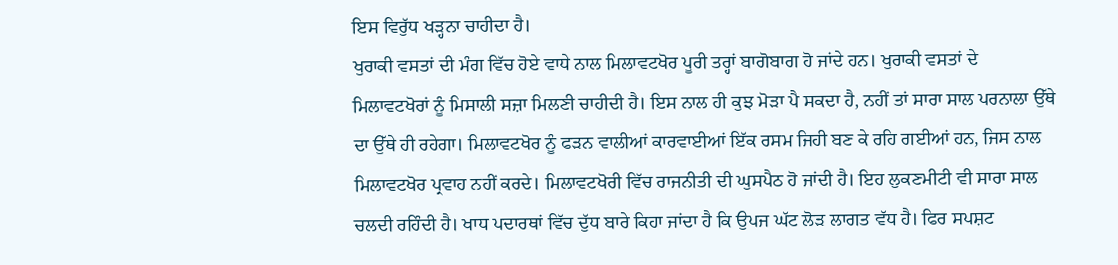ਇਸ ਵਿਰੁੱਧ ਖੜ੍ਹਨਾ ਚਾਹੀਦਾ ਹੈ।
ਖੁਰਾਕੀ ਵਸਤਾਂ ਦੀ ਮੰਗ ਵਿੱਚ ਹੋਏ ਵਾਧੇ ਨਾਲ ਮਿਲਾਵਟਖੋਰ ਪੂਰੀ ਤਰ੍ਹਾਂ ਬਾਗੋਬਾਗ ਹੋ ਜਾਂਦੇ ਹਨ। ਖੁਰਾਕੀ ਵਸਤਾਂ ਦੇ ਮਿਲਾਵਟਖੋਰਾਂ ਨੂੰ ਮਿਸਾਲੀ ਸਜ਼ਾ ਮਿਲਣੀ ਚਾਹੀਦੀ ਹੈ। ਇਸ ਨਾਲ ਹੀ ਕੁਝ ਮੋੜਾ ਪੈ ਸਕਦਾ ਹੈ, ਨਹੀਂ ਤਾਂ ਸਾਰਾ ਸਾਲ ਪਰਨਾਲਾ ਉੱਥੇ ਦਾ ਉੱਥੇ ਹੀ ਰਹੇਗਾ। ਮਿਲਾਵਟਖੋਰ ਨੂੰ ਫੜਨ ਵਾਲੀਆਂ ਕਾਰਵਾਈਆਂ ਇੱਕ ਰਸਮ ਜਿਹੀ ਬਣ ਕੇ ਰਹਿ ਗਈਆਂ ਹਨ, ਜਿਸ ਨਾਲ ਮਿਲਾਵਟਖੋਰ ਪ੍ਰਵਾਹ ਨਹੀਂ ਕਰਦੇ। ਮਿਲਾਵਟਖੋਰੀ ਵਿੱਚ ਰਾਜਨੀਤੀ ਦੀ ਘੁਸਪੈਠ ਹੋ ਜਾਂਦੀ ਹੈ। ਇਹ ਲੁਕਣਮੀਟੀ ਵੀ ਸਾਰਾ ਸਾਲ ਚਲਦੀ ਰਹਿੰਦੀ ਹੈ। ਖਾਧ ਪਦਾਰਥਾਂ ਵਿੱਚ ਦੁੱਧ ਬਾਰੇ ਕਿਹਾ ਜਾਂਦਾ ਹੈ ਕਿ ਉਪਜ ਘੱਟ ਲੋੜ ਲਾਗਤ ਵੱਧ ਹੈ। ਫਿਰ ਸਪਸ਼ਟ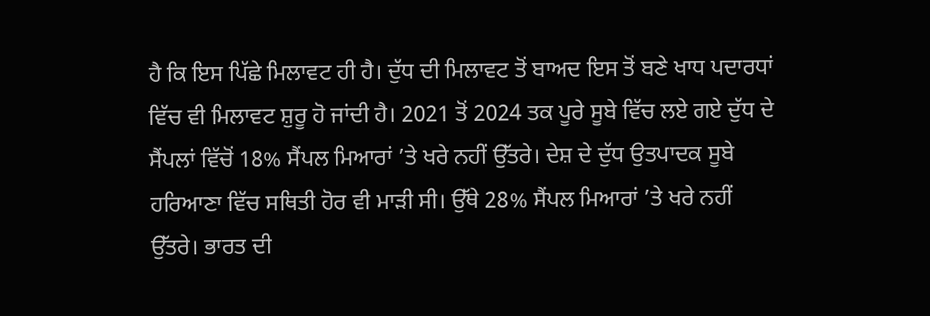ਹੈ ਕਿ ਇਸ ਪਿੱਛੇ ਮਿਲਾਵਟ ਹੀ ਹੈ। ਦੁੱਧ ਦੀ ਮਿਲਾਵਟ ਤੋਂ ਬਾਅਦ ਇਸ ਤੋਂ ਬਣੇ ਖਾਧ ਪਦਾਰਧਾਂ ਵਿੱਚ ਵੀ ਮਿਲਾਵਟ ਸ਼ੁਰੂ ਹੋ ਜਾਂਦੀ ਹੈ। 2021 ਤੋਂ 2024 ਤਕ ਪੂਰੇ ਸੂਬੇ ਵਿੱਚ ਲਏ ਗਏ ਦੁੱਧ ਦੇ ਸੈਂਪਲਾਂ ਵਿੱਚੋਂ 18% ਸੈਂਪਲ ਮਿਆਰਾਂ ’ਤੇ ਖਰੇ ਨਹੀਂ ਉੱਤਰੇ। ਦੇਸ਼ ਦੇ ਦੁੱਧ ਉਤਪਾਦਕ ਸੂਬੇ ਹਰਿਆਣਾ ਵਿੱਚ ਸਥਿਤੀ ਹੋਰ ਵੀ ਮਾੜੀ ਸੀ। ਉੱਥੇ 28% ਸੈਂਪਲ ਮਿਆਰਾਂ ’ਤੇ ਖਰੇ ਨਹੀਂ ਉੱਤਰੇ। ਭਾਰਤ ਦੀ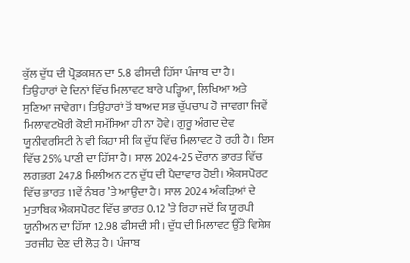ਕੁੱਲ ਦੁੱਧ ਦੀ ਪ੍ਰੋਡਕਸ਼ਨ ਦਾ 5.8 ਫੀਸਦੀ ਹਿੱਸਾ ਪੰਜਾਬ ਦਾ ਹੈ।
ਤਿਉਹਾਰਾਂ ਦੇ ਦਿਨਾਂ ਵਿੱਚ ਮਿਲਾਵਟ ਬਾਰੇ ਪੜ੍ਹਿਆ, ਲਿਖਿਆ ਅਤੇ ਸੁਣਿਆ ਜਾਵੇਗਾ। ਤਿਉਹਾਰਾਂ ਤੋਂ ਬਾਅਦ ਸਭ ਚੁੱਪਚਾਪ ਹੋ ਜਾਵਗਾ ਜਿਵੇਂ ਮਿਲਾਵਟਖੋਰੀ ਕੋਈ ਸਮੱਸਿਆ ਹੀ ਨਾ ਹੋਵੇ। ਗੁਰੂ ਅੰਗਦ ਦੇਵ ਯੂਨੀਵਰਸਿਟੀ ਨੇ ਵੀ ਕਿਹਾ ਸੀ ਕਿ ਦੁੱਧ ਵਿੱਚ ਮਿਲਾਵਟ ਹੋ ਰਹੀ ਹੈ। ਇਸ ਵਿੱਚ 25% ਪਾਣੀ ਦਾ ਹਿੱਸਾ ਹੈ। ਸਾਲ 2024-25 ਦੌਰਾਨ ਭਾਰਤ ਵਿੱਚ ਲਗਭਗ 247.8 ਮਿਲੀਅਨ ਟਨ ਦੁੱਧ ਦੀ ਪੈਦਾਵਾਰ ਹੋਈ। ਐਕਸਪੋਰਟ ਵਿੱਚ ਭਾਰਤ 11ਵੇਂ ਨੰਬਰ ’ਤੇ ਆਉਂਦਾ ਹੈ। ਸਾਲ 2024 ਅੰਕੜਿਆਂ ਦੇ ਮੁਤਾਬਿਕ ਐਕਸਪੋਰਟ ਵਿੱਚ ਭਾਰਤ 0.12 ’ਤੇ ਰਿਹਾ ਜਦੋਂ ਕਿ ਯੂਰਪੀ ਯੂਨੀਅਨ ਦਾ ਹਿੱਸਾ 12.98 ਫੀਸਦੀ ਸੀ। ਦੁੱਧ ਦੀ ਮਿਲਾਵਟ ਉੱਤੇ ਵਿਸ਼ੇਸ਼ ਤਰਜੀਹ ਦੇਣ ਦੀ ਲੋੜ ਹੈ। ਪੰਜਾਬ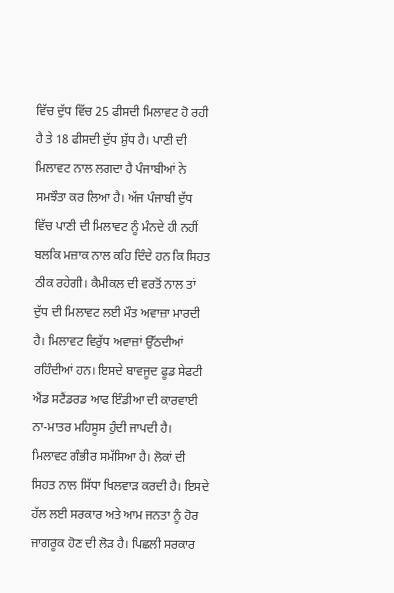ਵਿੱਚ ਦੁੱਧ ਵਿੱਚ 25 ਫੀਸਦੀ ਮਿਲਾਵਟ ਹੋ ਰਹੀ ਹੈ ਤੇ 18 ਫੀਸਦੀ ਦੁੱਧ ਸ਼ੁੱਧ ਹੈ। ਪਾਣੀ ਦੀ ਮਿਲਾਵਟ ਨਾਲ ਲਗਦਾ ਹੈ ਪੰਜਾਬੀਆਂ ਨੇ ਸਮਝੌਤਾ ਕਰ ਲਿਆ ਹੈ। ਅੱਜ ਪੰਜਾਬੀ ਦੁੱਧ ਵਿੱਚ ਪਾਣੀ ਦੀ ਮਿਲਾਵਟ ਨੂੰ ਮੰਨਦੇ ਹੀ ਨਹੀਂ ਬਲਕਿ ਮਜ਼ਾਕ ਨਾਲ ਕਹਿ ਦਿੰਦੇ ਹਨ ਕਿ ਸਿਹਤ ਠੀਕ ਰਹੇਗੀ। ਕੈਮੀਕਲ ਦੀ ਵਰਤੋਂ ਨਾਲ ਤਾਂ ਦੁੱਧ ਦੀ ਮਿਲਾਵਟ ਲਈ ਮੌਤ ਅਵਾਜ਼ਾ ਮਾਰਦੀ ਹੈ। ਮਿਲਾਵਟ ਵਿਰੁੱਧ ਅਵਾਜ਼ਾਂ ਉੱਠਦੀਆਂ ਰਹਿੰਦੀਆਂ ਹਨ। ਇਸਦੇ ਬਾਵਜੂਦ ਫੂਡ ਸੇਫਟੀ ਐਂਡ ਸਟੈਂਡਰਡ ਆਫ ਇੰਡੀਆ ਦੀ ਕਾਰਵਾਈ ਨਾ-ਮਾਤਰ ਮਹਿਸੂਸ ਹੁੰਦੀ ਜਾਪਦੀ ਹੈ।
ਮਿਲਾਵਟ ਗੰਭੀਰ ਸਮੱਸਿਆ ਹੈ। ਲੋਕਾਂ ਦੀ ਸਿਹਤ ਨਾਲ ਸਿੱਧਾ ਖਿਲਵਾੜ ਕਰਦੀ ਹੈ। ਇਸਦੇ ਹੱਲ ਲਈ ਸਰਕਾਰ ਅਤੇ ਆਮ ਜਨਤਾ ਨੂੰ ਹੋਰ ਜਾਗਰੂਕ ਹੋਣ ਦੀ ਲੋੜ ਹੈ। ਪਿਛਲੀ ਸਰਕਾਰ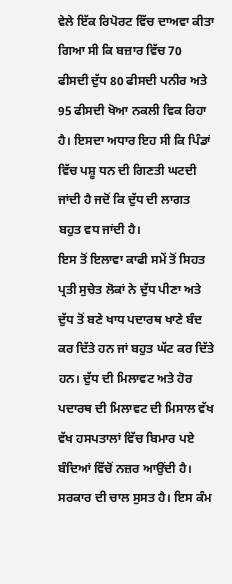ਵੇਲੇ ਇੱਕ ਰਿਪੋਰਟ ਵਿੱਚ ਦਾਅਵਾ ਕੀਤਾ ਗਿਆ ਸੀ ਕਿ ਬਜ਼ਾਰ ਵਿੱਚ 70 ਫੀਸਦੀ ਦੁੱਧ 80 ਫੀਸਦੀ ਪਨੀਰ ਅਤੇ 95 ਫੀਸਦੀ ਖੋਆ ਨਕਲੀ ਵਿਕ ਰਿਹਾ ਹੈ। ਇਸਦਾ ਅਧਾਰ ਇਹ ਸੀ ਕਿ ਪਿੰਡਾਂ ਵਿੱਚ ਪਸ਼ੂ ਧਨ ਦੀ ਗਿਣਤੀ ਘਟਦੀ ਜਾਂਦੀ ਹੈ ਜਦੋਂ ਕਿ ਦੁੱਧ ਦੀ ਲਾਗਤ ਬਹੁਤ ਵਧ ਜਾਂਦੀ ਹੈ।
ਇਸ ਤੋਂ ਇਲਾਵਾ ਕਾਫੀ ਸਮੇਂ ਤੋਂ ਸਿਹਤ ਪ੍ਰਤੀ ਸੁਚੇਤ ਲੋਕਾਂ ਨੇ ਦੁੱਧ ਪੀਣਾ ਅਤੇ ਦੁੱਧ ਤੋਂ ਬਣੇ ਖਾਧ ਪਦਾਰਥ ਖਾਣੇ ਬੰਦ ਕਰ ਦਿੱਤੇ ਹਨ ਜਾਂ ਬਹੁਤ ਘੱਟ ਕਰ ਦਿੱਤੇ ਹਨ। ਦੁੱਧ ਦੀ ਮਿਲਾਵਟ ਅਤੇ ਹੋਰ ਪਦਾਰਥ ਦੀ ਮਿਲਾਵਟ ਦੀ ਮਿਸਾਲ ਵੱਖ ਵੱਖ ਹਸਪਤਾਲਾਂ ਵਿੱਚ ਬਿਮਾਰ ਪਏ ਬੰਦਿਆਂ ਵਿੱਚੋਂ ਨਜ਼ਰ ਆਉਂਦੀ ਹੈ। ਸਰਕਾਰ ਦੀ ਚਾਲ ਸੁਸਤ ਹੈ। ਇਸ ਕੰਮ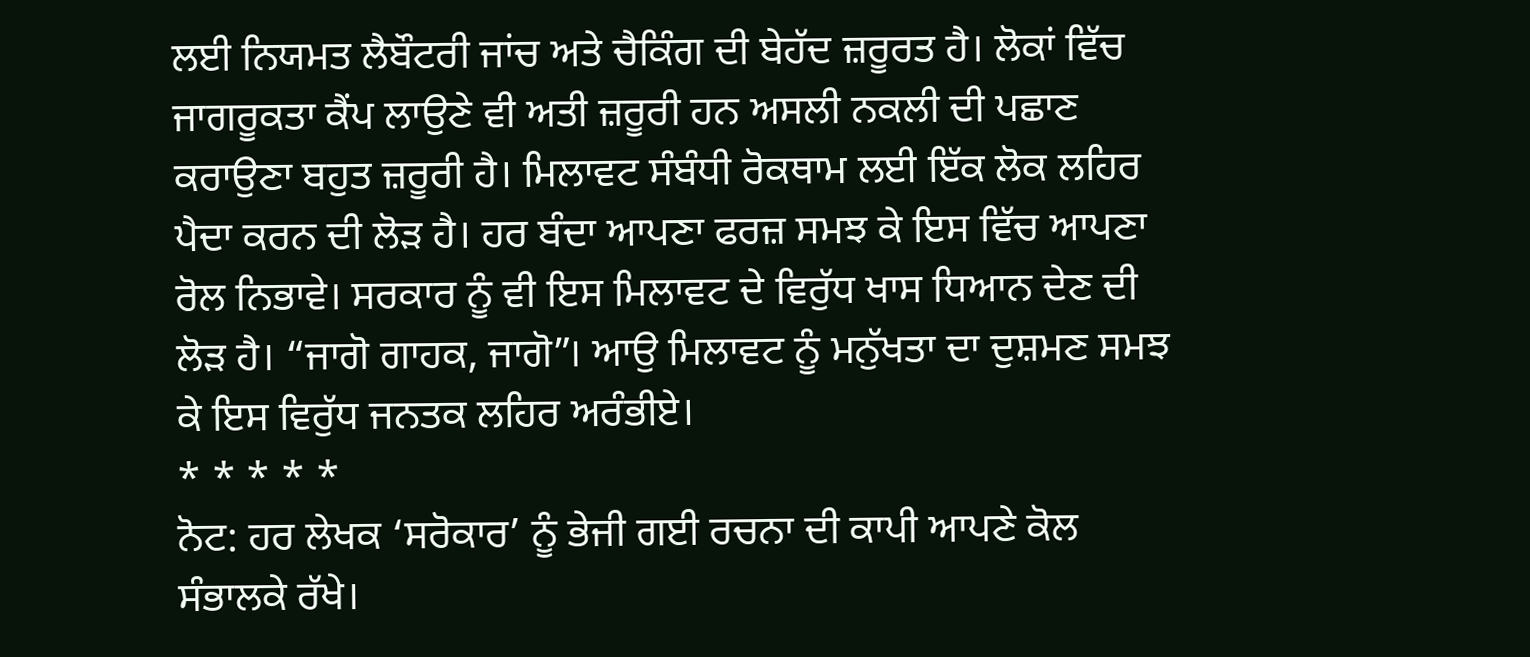ਲਈ ਨਿਯਮਤ ਲੈਬੌਟਰੀ ਜਾਂਚ ਅਤੇ ਚੈਕਿੰਗ ਦੀ ਬੇਹੱਦ ਜ਼ਰੂਰਤ ਹੈ। ਲੋਕਾਂ ਵਿੱਚ ਜਾਗਰੂਕਤਾ ਕੈਂਪ ਲਾਉਣੇ ਵੀ ਅਤੀ ਜ਼ਰੂਰੀ ਹਨ ਅਸਲੀ ਨਕਲੀ ਦੀ ਪਛਾਣ ਕਰਾਉਣਾ ਬਹੁਤ ਜ਼ਰੂਰੀ ਹੈ। ਮਿਲਾਵਟ ਸੰਬੰਧੀ ਰੋਕਥਾਮ ਲਈ ਇੱਕ ਲੋਕ ਲਹਿਰ ਪੈਦਾ ਕਰਨ ਦੀ ਲੋੜ ਹੈ। ਹਰ ਬੰਦਾ ਆਪਣਾ ਫਰਜ਼ ਸਮਝ ਕੇ ਇਸ ਵਿੱਚ ਆਪਣਾ ਰੋਲ ਨਿਭਾਵੇ। ਸਰਕਾਰ ਨੂੰ ਵੀ ਇਸ ਮਿਲਾਵਟ ਦੇ ਵਿਰੁੱਧ ਖਾਸ ਧਿਆਨ ਦੇਣ ਦੀ ਲੋੜ ਹੈ। “ਜਾਗੋ ਗਾਹਕ, ਜਾਗੋ”। ਆਉ ਮਿਲਾਵਟ ਨੂੰ ਮਨੁੱਖਤਾ ਦਾ ਦੁਸ਼ਮਣ ਸਮਝ ਕੇ ਇਸ ਵਿਰੁੱਧ ਜਨਤਕ ਲਹਿਰ ਅਰੰਭੀਏ।
* * * * *
ਨੋਟ: ਹਰ ਲੇਖਕ ‘ਸਰੋਕਾਰ’ ਨੂੰ ਭੇਜੀ ਗਈ ਰਚਨਾ ਦੀ ਕਾਪੀ ਆਪਣੇ ਕੋਲ ਸੰਭਾਲਕੇ ਰੱਖੇ।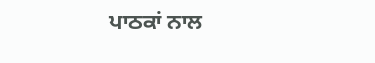ਪਾਠਕਾਂ ਨਾਲ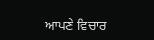ਆਪਣੇ ਵਿਚਾਰ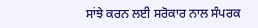ਸਾਂਝੇ ਕਰਨ ਲਈ ਸਰੋਕਾਰ ਨਾਲ ਸੰਪਰਕ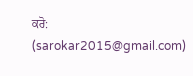ਕਰੋ: (sarokar2015@gmail.com)